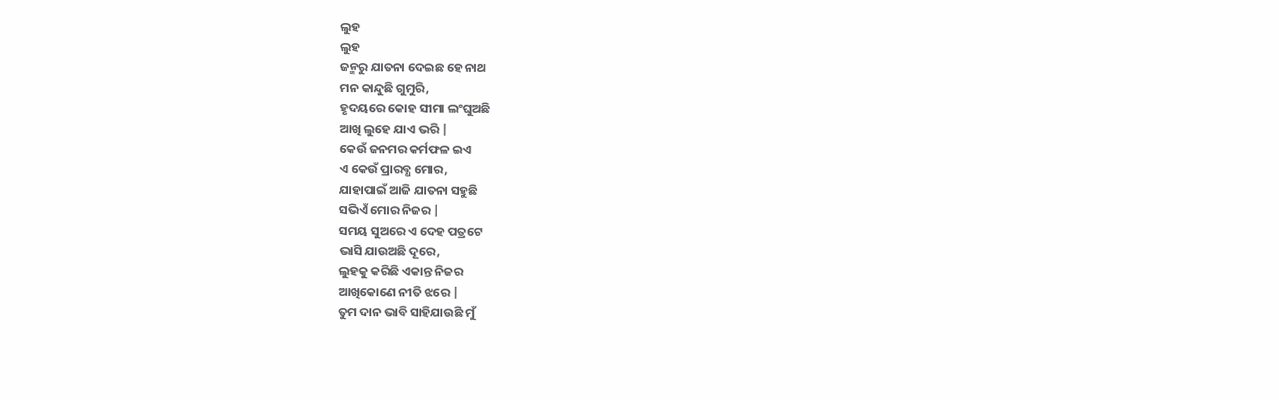ଲୁହ
ଲୁହ
ଜନ୍ମରୁ ଯାତନା ଦେଇଛ ହେ ନାଥ
ମନ କାନ୍ଦୁଛି ଗୁମୁରି,
ହୃଦୟରେ କୋହ ସୀମା ଲଂଘୁଅଛି
ଆଖି ଲୁହେ ଯାଏ ଭରି |
କେଉଁ ଜନମର କର୍ମଫଳ ଇଏ
ଏ କେଉଁ ପ୍ରାରବ୍ଧ ମୋର,
ଯାହାପାଇଁ ଆଜି ଯାତନା ସହୁଛି
ସଭିଏଁ ମୋର ନିଜର |
ସମୟ ସୁଅରେ ଏ ଦେହ ପତ୍ରଟେ
ଭାସି ଯାଉଅଛି ଦୂରେ,
ଲୁହକୁ କରିଛି ଏକାନ୍ତ ନିଜର
ଆଖିକୋଣେ ନୀତି ଝରେ |
ତୁମ ଦାନ ଭାବି ସାହିଯାଉଛି ମୁଁ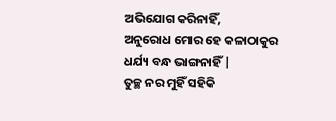ଅଭିଯୋଗ କରିନାହିଁ,
ଅନୁରୋଧ ମୋର ହେ କଳାଠାକୁର
ଧର୍ଯ୍ୟ ବନ୍ଧ ଭାଙ୍ଗନାହିଁ |
ତୁଚ୍ଛ ନର ମୁହିଁ ସହିକି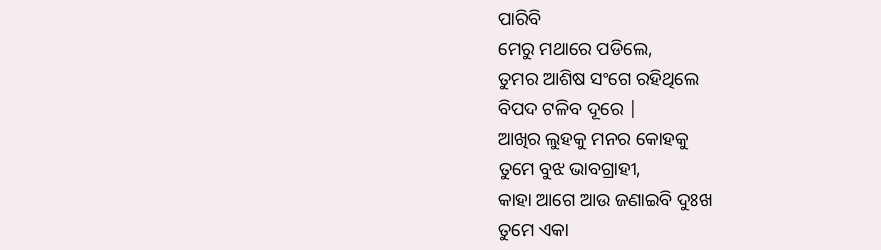ପାରିବି
ମେରୁ ମଥାରେ ପଡିଲେ,
ତୁମର ଆଶିଷ ସଂଗେ ରହିଥିଲେ
ବିପଦ ଟଳିବ ଦୂରେ |
ଆଖିର ଲୁହକୁ ମନର କୋହକୁ
ତୁମେ ବୁଝ ଭାବଗ୍ରାହୀ,
କାହା ଆଗେ ଆଉ ଜଣାଇବି ଦୁଃଖ
ତୁମେ ଏକା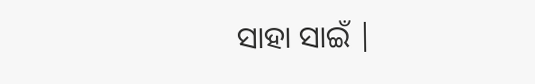ସାହା ସାଇଁ |